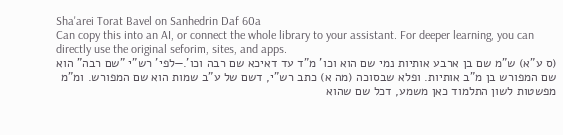Sha'arei Torat Bavel on Sanhedrin Daf 60a
Can copy this into an AI, or connect the whole library to your assistant. For deeper learning, you can directly use the original seforim, sites, and apps.
(ס ע"א) ש"מ שם בן ארבע אותיות נמי שם הוא וכו' מ"ד עד דאיכא שם רבה וכו'.—לפי' רש"י "שם רבה" הוא שם המפורש בן מ"ב אותיות. ופלא שבסוכה (מה א) כתב רש"י, דשם של ע"ב שמות הוא שם המפורש. ומ"מ מפשטות לשון התלמוד כאן משמע, דכל שם שהוא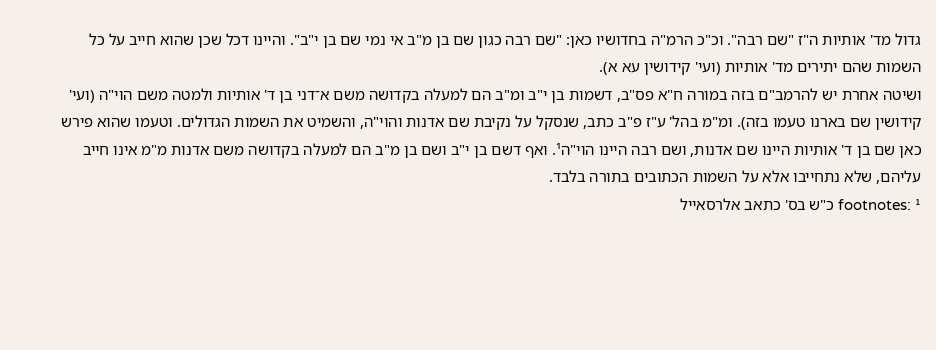גדול מד' אותיות ה"ז "שם רבה". וכ"כ הרמ"ה בחדושיו כאן: "שם רבה כגון שם בן מ"ב אי נמי שם בן י"ב". והיינו דכל שכן שהוא חייב על כל השמות שהם יתירים מד' אותיות (ועי' קידושין עא א).
ושיטה אחרת יש להרמב"ם בזה במורה ח"א פס"ב, דשמות בן י"ב ומ"ב הם למעלה בקדושה משם א־דני בן ד' אותיות ולמטה משם הוי"ה (ועי' קידושין שם בארנו טעמו בזה). ומ"מ בהל' ע"ז פ"ב כתב, שנסקל על נקיבת שם אדנות והוי"ה, והשמיט את השמות הגדולים. וטעמו שהוא פירש כאן שם בן ד' אותיות היינו שם אדנות, ושם רבה היינו הוי"ה¹. ואף דשם בן י"ב ושם בן מ"ב הם למעלה בקדושה משם אדנות מ"מ אינו חייב עליהם, שלא נתחייבו אלא על השמות הכתובים בתורה בלבד.
footnotes: ¹ כ"ש בס' כתאב אלרסאייל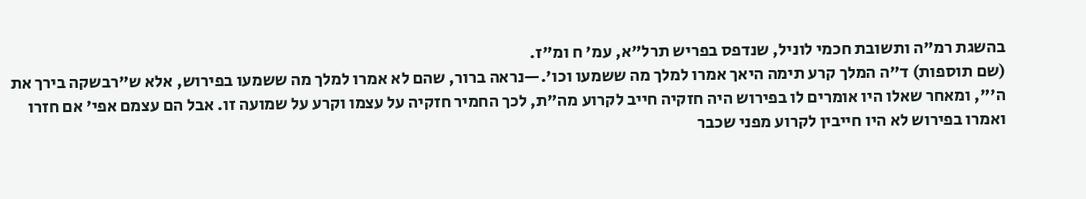בהשגת רמ"ה ותשובת חכמי לוניל, שנדפס בפריש תרל"א, עמ' ח ומ"ז.
(שם תוספות) ד"ה המלך קרע תימה היאך אמרו למלך מה ששמעו וכו'.—נראה ברור, שהם לא אמרו למלך מה ששמעו בפירוש, אלא ש"רבשקה בירך את ה'", ומאחר שאלו היו אומרים לו בפירוש היה חזקיה חייב לקרוע מה"ת, לכך החמיר חזקיה על עצמו וקרע על שמועה זו. אבל הם עצמם אפי' אם חזרו ואמרו בפירוש לא היו חייבין לקרוע מפני שכבר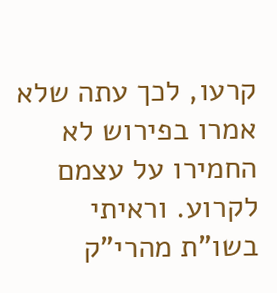קרעו, לכך עתה שלא אמרו בפירוש לא החמירו על עצמם לקרוע. וראיתי בשו"ת מהרי"ק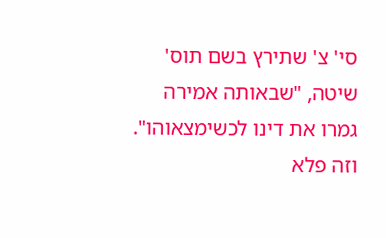סי' צ' שתירץ בשם תוס' שיטה, "שבאותה אמירה גמרו את דינו לכשימצאוהו". וזה פלא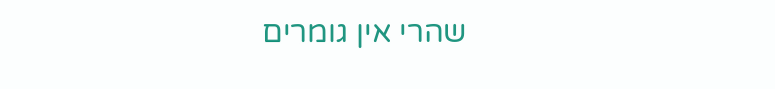שהרי אין גומרים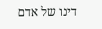דינו של אדם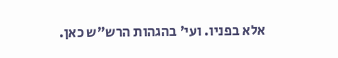אלא בפניו. ועי' בהגהות הרש"ש כאן.